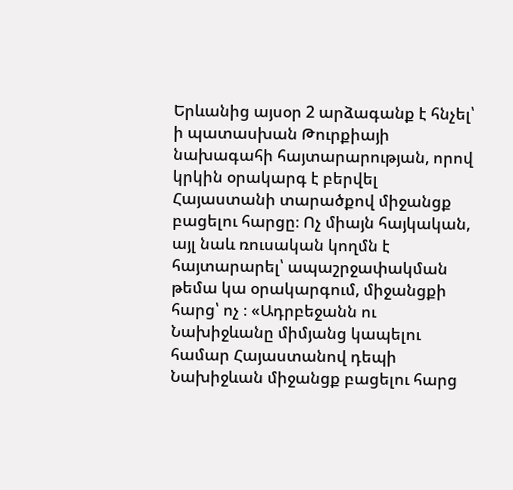Երևանից այսօր 2 արձագանք է հնչել՝ ի պատասխան Թուրքիայի նախագահի հայտարարության, որով կրկին օրակարգ է բերվել Հայաստանի տարածքով միջանցք բացելու հարցը։ Ոչ միայն հայկական, այլ նաև ռուսական կողմն է հայտարարել՝ ապաշրջափակման թեմա կա օրակարգում, միջանցքի հարց՝ ոչ ։ «Ադրբեջանն ու Նախիջևանը միմյանց կապելու համար Հայաստանով դեպի Նախիջևան միջանցք բացելու հարց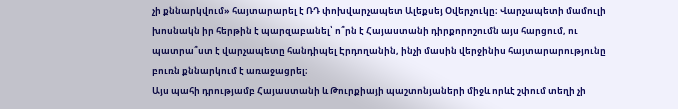չի քննարկվում» հայտարարել է ՌԴ փոխվարչապետ Ալեքսեյ Օվերչուկը։ Վարչապետի մամուլի խոսնակն իր հերթին է պարզաբանել՝ ո՞րն է Հայաստանի դիրքորոշումն այս հարցում, ու պատրա՞ստ է վարչապետը հանդիպել Էրդողանին, ինչի մասին վերջինիս հայտարարությունը բուռն քննարկում է առաջացրել։
Այս պահի դրությամբ Հայաստանի և Թուրքիայի պաշտոնյաների միջև որևէ շփում տեղի չի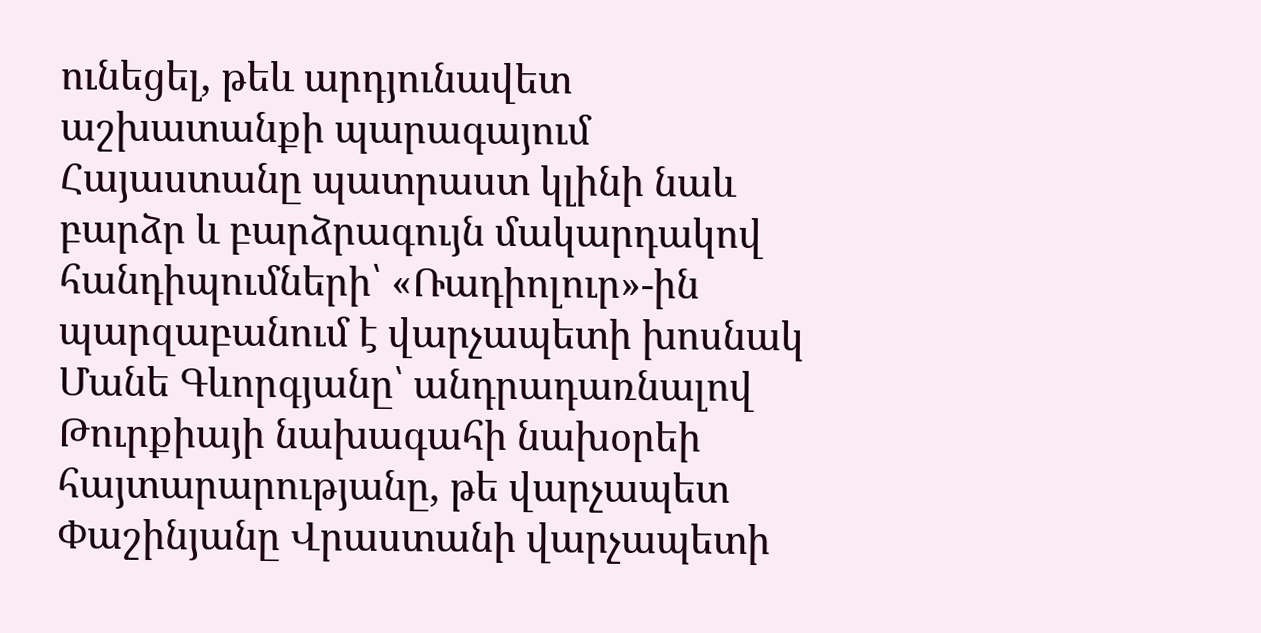ունեցել, թեև արդյունավետ աշխատանքի պարագայում Հայաստանը պատրաստ կլինի նաև բարձր և բարձրագույն մակարդակով հանդիպումների՝ «Ռադիոլուր»-ին պարզաբանում է վարչապետի խոսնակ Մանե Գևորգյանը՝ անդրադառնալով Թուրքիայի նախագահի նախօրեի հայտարարությանը, թե վարչապետ Փաշինյանը Վրաստանի վարչապետի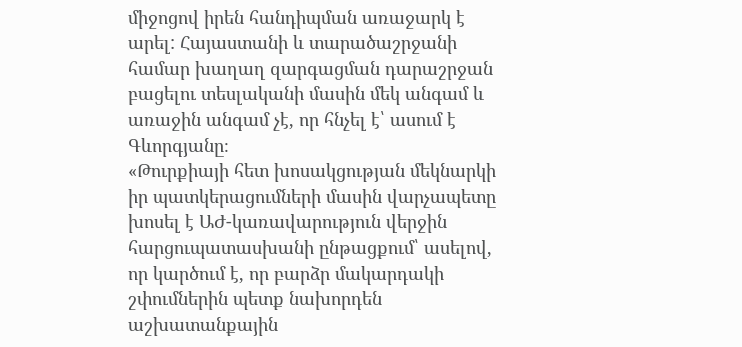միջոցով իրեն հանդիպման առաջարկ է արել: Հայաստանի և տարածաշրջանի համար խաղաղ զարգացման դարաշրջան բացելու տեսլականի մասին մեկ անգամ և առաջին անգամ չէ, որ հնչել է՝ ասում է Գևորգյանը։
«Թուրքիայի հետ խոսակցության մեկնարկի իր պատկերացումների մասին վարչապետը խոսել է ԱԺ-կառավարություն վերջին հարցուպատասխանի ընթացքում՝ ասելով, որ կարծում է, որ բարձր մակարդակի շփումներին պետք նախորդեն աշխատանքային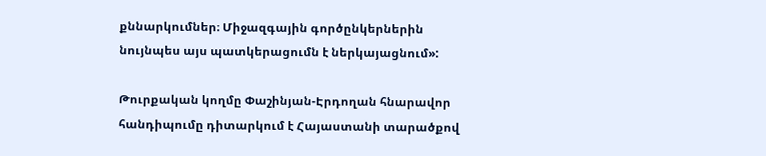քննարկումներ։ Միջազգային գործընկերներին նույնպես այս պատկերացումն է ներկայացնում»:

Թուրքական կողմը Փաշինյան-Էրդողան հնարավոր հանդիպումը դիտարկում է Հայաստանի տարածքով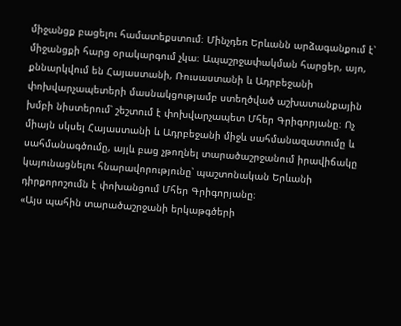միջանցք բացելու համատեքստում։ Մինչդեռ Երևանն արձագանքում է՝ միջանցքի հարց օրակարգում չկա։ Ապաշրջափակման հարցեր, այո, քննարկվում են Հայաստանի, Ռուսաստանի և Ադրբեջանի փոխվարչապետերի մասնակցությամբ ստեղծված աշխատանքային խմբի նիստերում՝ շեշտում է փոխվարչապետ Մհեր Գրիգորյանը։ Ոչ միայն սկսել Հայաստանի և Ադրբեջանի միջև սահմանազատումը և սահմանագծումը, այլև բաց չթողնել տարածաշրջանում իրավիճակը կայունացնելու հնարավորությունը՝ պաշտոնական Երևանի դիրքորոշումն է փոխանցում Մհեր Գրիգորյանը։
«Այս պահին տարածաշրջանի երկաթգծերի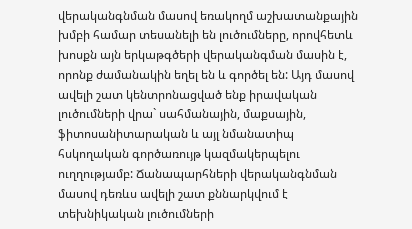վերականգնման մասով եռակողմ աշխատանքային խմբի համար տեսանելի են լուծումները, որովհետև խոսքն այն երկաթգծերի վերականգման մասին է, որոնք ժամանակին եղել են և գործել են: Այդ մասով ավելի շատ կենտրոնացված ենք իրավական լուծումների վրա` սահմանային, մաքսային, ֆիտոսանիտարական և այլ նմանատիպ հսկողական գործառույթ կազմակերպելու ուղղությամբ: Ճանապարհների վերականգնման մասով դեռևս ավելի շատ քննարկվում է տեխնիկական լուծումների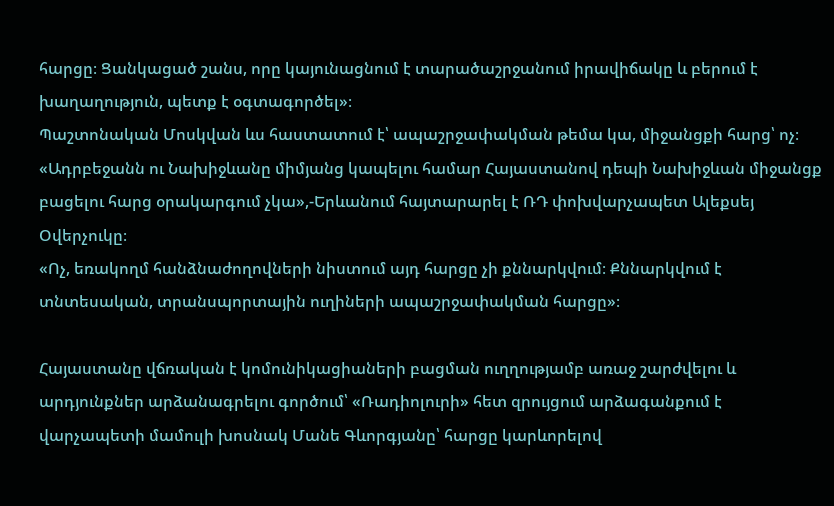հարցը։ Ցանկացած շանս, որը կայունացնում է տարածաշրջանում իրավիճակը և բերում է խաղաղություն, պետք է օգտագործել»։
Պաշտոնական Մոսկվան ևս հաստատում է՝ ապաշրջափակման թեմա կա, միջանցքի հարց՝ ոչ։ «Ադրբեջանն ու Նախիջևանը միմյանց կապելու համար Հայաստանով դեպի Նախիջևան միջանցք բացելու հարց օրակարգում չկա»,-Երևանում հայտարարել է ՌԴ փոխվարչապետ Ալեքսեյ Օվերչուկը։
«Ոչ, եռակողմ հանձնաժողովների նիստում այդ հարցը չի քննարկվում։ Քննարկվում է տնտեսական, տրանսպորտային ուղիների ապաշրջափակման հարցը»։

Հայաստանը վճռական է կոմունիկացիաների բացման ուղղությամբ առաջ շարժվելու և արդյունքներ արձանագրելու գործում՝ «Ռադիոլուրի» հետ զրույցում արձագանքում է վարչապետի մամուլի խոսնակ Մանե Գևորգյանը՝ հարցը կարևորելով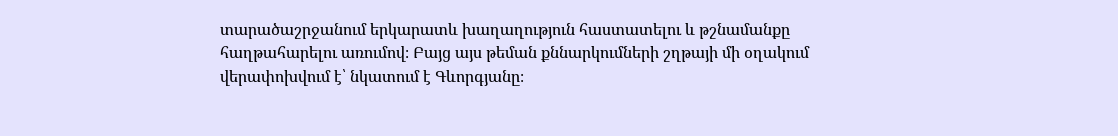տարածաշրջանում երկարատև խաղաղություն հաստատելու և թշնամանքը հաղթահարելու առումով։ Բայց այս թեման քննարկումների շղթայի մի օղակում վերափոխվում է՝ նկատում է Գևորգյանը։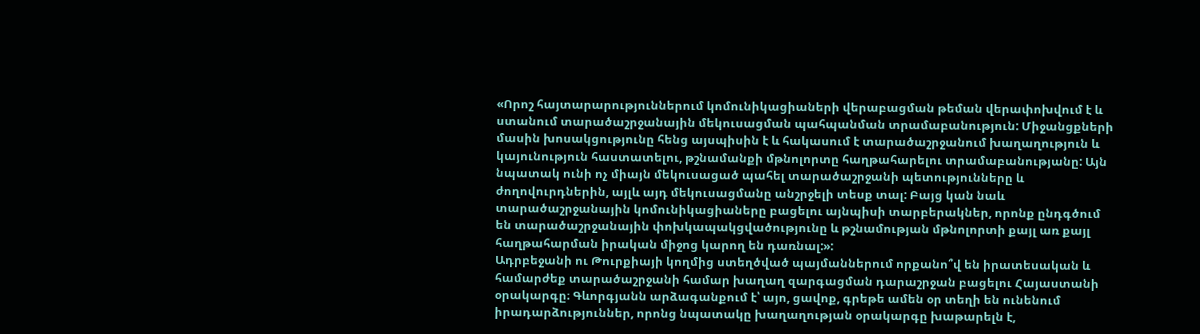«Որոշ հայտարարություններում կոմունիկացիաների վերաբացման թեման վերափոխվում է և ստանում տարածաշրջանային մեկուսացման պահպանման տրամաբանություն: Միջանցքների մասին խոսակցությունը հենց այսպիսին է և հակասում է տարածաշրջանում խաղաղություն և կայունություն հաստատելու, թշնամանքի մթնոլորտը հաղթահարելու տրամաբանությանը: Այն նպատակ ունի ոչ միայն մեկուսացած պահել տարածաշրջանի պետությունները և ժողովուրդներին, այլև այդ մեկուսացմանը անշրջելի տեսք տալ: Բայց կան նաև տարածաշրջանային կոմունիկացիաները բացելու այնպիսի տարբերակներ, որոնք ընդգծում են տարածաշրջանային փոխկապակցվածությունը և թշնամության մթնոլորտի քայլ առ քայլ հաղթահարման իրական միջոց կարող են դառնալ:»:
Ադրբեջանի ու Թուրքիայի կողմից ստեղծված պայմաններում որքանո՞վ են իրատեսական և համարժեք տարածաշրջանի համար խաղաղ զարգացման դարաշրջան բացելու Հայաստանի օրակարգը։ Գևորգյանն արձագանքում է՝ այո, ցավոք, գրեթե ամեն օր տեղի են ունենում իրադարձություններ, որոնց նպատակը խաղաղության օրակարգը խաթարելն է,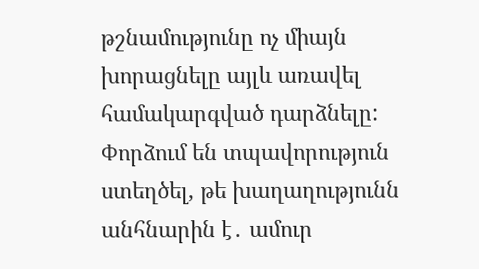թշնամությունը ոչ միայն խորացնելը այլև առավել համակարգված դարձնելը: Փորձում են տպավորություն ստեղծել, թե խաղաղությունն անհնարին է․ ամուր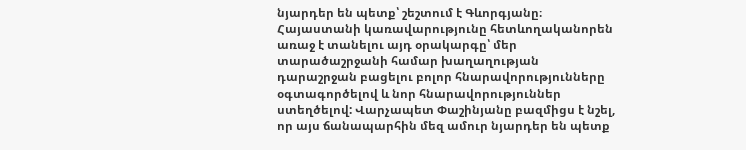նյարդեր են պետք՝ շեշտում է Գևորգյանը։
Հայաստանի կառավարությունը հետևողականորեն առաջ է տանելու այդ օրակարգը՝ մեր տարածաշրջանի համար խաղաղության դարաշրջան բացելու բոլոր հնարավորությունները օգտագործելով և նոր հնարավորություններ ստեղծելով: Վարչապետ Փաշինյանը բազմիցս է նշել, որ այս ճանապարհին մեզ ամուր նյարդեր են պետք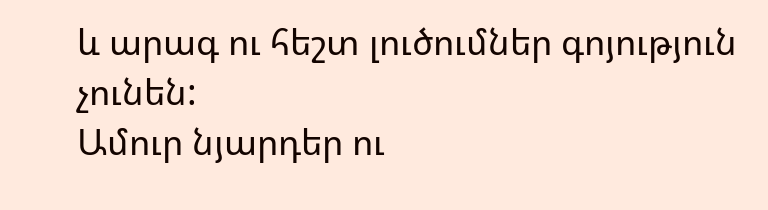և արագ ու հեշտ լուծումներ գոյություն չունեն:
Ամուր նյարդեր ու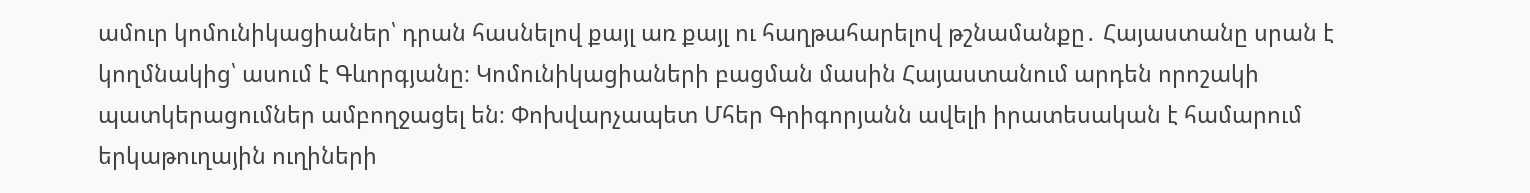ամուր կոմունիկացիաներ՝ դրան հասնելով քայլ առ քայլ ու հաղթահարելով թշնամանքը․ Հայաստանը սրան է կողմնակից՝ ասում է Գևորգյանը։ Կոմունիկացիաների բացման մասին Հայաստանում արդեն որոշակի պատկերացումներ ամբողջացել են։ Փոխվարչապետ Մհեր Գրիգորյանն ավելի իրատեսական է համարում երկաթուղային ուղիների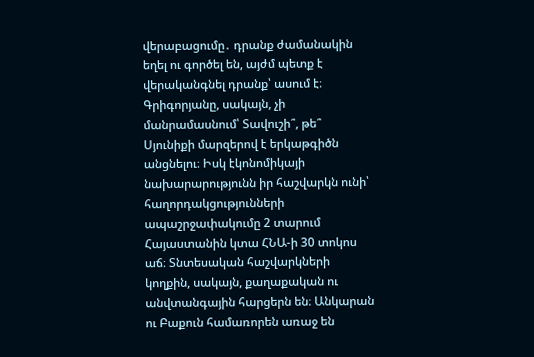վերաբացումը․ դրանք ժամանակին եղել ու գործել են, այժմ պետք է վերականգնել դրանք՝ ասում է։
Գրիգորյանը, սակայն, չի մանրամասնում՝ Տավուշի՞, թե՞ Սյունիքի մարզերով է երկաթգիծն անցնելու։ Իսկ էկոնոմիկայի նախարարությունն իր հաշվարկն ունի՝ հաղորդակցությունների ապաշրջափակումը 2 տարում Հայաստանին կտա ՀՆԱ-ի 30 տոկոս աճ։ Տնտեսական հաշվարկների կողքին, սակայն, քաղաքական ու անվտանգային հարցերն են։ Անկարան ու Բաքուն համառորեն առաջ են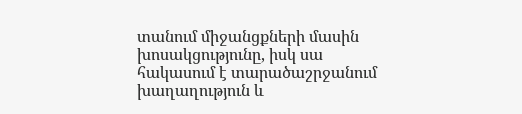տանում միջանցքների մասին խոսակցությունը, իսկ սա հակասում է տարածաշրջանում խաղաղություն և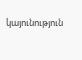կայունություն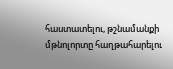հաստատելու, թշնամանքի մթնոլորտը հաղթահարելու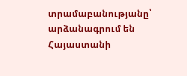տրամաբանությանը՝ արձանագրում են Հայաստանի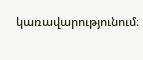կառավարությունում։